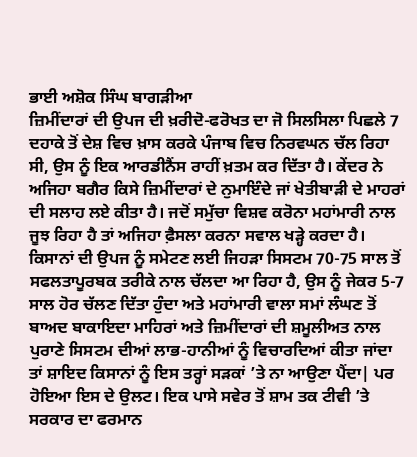ਭਾਈ ਅਸ਼ੋਕ ਸਿੰਘ ਬਾਗੜੀਆ
ਜ਼ਿਮੀਂਦਾਰਾਂ ਦੀ ਉਪਜ ਦੀ ਖ਼ਰੀਦੋ-ਫਰੋਖਤ ਦਾ ਜੋ ਸਿਲਸਿਲਾ ਪਿਛਲੇ 7 ਦਹਾਕੇ ਤੋਂ ਦੇਸ਼ ਵਿਚ ਖ਼ਾਸ ਕਰਕੇ ਪੰਜਾਬ ਵਿਚ ਨਿਰਵਘਨ ਚੱਲ ਰਿਹਾ ਸੀ, ਉਸ ਨੂੰ ਇਕ ਆਰਡੀਨੈਂਸ ਰਾਹੀਂ ਖ਼ਤਮ ਕਰ ਦਿੱਤਾ ਹੈ। ਕੇਂਦਰ ਨੇ ਅਜਿਹਾ ਬਗੈਰ ਕਿਸੇ ਜ਼ਿਮੀਂਦਾਰਾਂ ਦੇ ਨੁਮਾਇੰਦੇ ਜਾਂ ਖੇਤੀਬਾੜੀ ਦੇ ਮਾਹਰਾਂ ਦੀ ਸਲਾਹ ਲਏ ਕੀਤਾ ਹੈ। ਜਦੋਂ ਸਮੁੱਚਾ ਵਿਸ਼ਵ ਕਰੋਨਾ ਮਹਾਂਮਾਰੀ ਨਾਲ ਜੂਝ ਰਿਹਾ ਹੈ ਤਾਂ ਅਜਿਹਾ ਫ਼ੈਸਲਾ ਕਰਨਾ ਸਵਾਲ ਖੜ੍ਹੇ ਕਰਦਾ ਹੈ। ਕਿਸਾਨਾਂ ਦੀ ਉਪਜ ਨੂੰ ਸਮੇਟਣ ਲਈ ਜਿਹੜਾ ਸਿਸਟਮ 70-75 ਸਾਲ ਤੋਂ ਸਫਲਤਾਪੂਰਬਕ ਤਰੀਕੇ ਨਾਲ ਚੱਲਦਾ ਆ ਰਿਹਾ ਹੈ, ਉਸ ਨੂੰ ਜੇਕਰ 5-7 ਸਾਲ ਹੋਰ ਚੱਲਣ ਦਿੱਤਾ ਹੁੰਦਾ ਅਤੇ ਮਹਾਂਮਾਰੀ ਵਾਲਾ ਸਮਾਂ ਲੰਘਣ ਤੋਂ ਬਾਅਦ ਬਾਕਾਇਦਾ ਮਾਹਿਰਾਂ ਅਤੇ ਜ਼ਿਮੀਂਦਾਰਾਂ ਦੀ ਸ਼ਮੂਲੀਅਤ ਨਾਲ ਪੁਰਾਣੇ ਸਿਸਟਮ ਦੀਆਂ ਲਾਭ-ਹਾਨੀਆਂ ਨੂੰ ਵਿਚਾਰਦਿਆਂ ਕੀਤਾ ਜਾਂਦਾ ਤਾਂ ਸ਼ਾਇਦ ਕਿਸਾਨਾਂ ਨੂੰ ਇਸ ਤਰ੍ਹਾਂ ਸੜਕਾਂ ’ਤੇ ਨਾ ਆਉਣਾ ਪੈਂਦਾ| ਪਰ ਹੋਇਆ ਇਸ ਦੇ ਉਲਟ। ਇਕ ਪਾਸੇ ਸਵੇਰ ਤੋਂ ਸ਼ਾਮ ਤਕ ਟੀਵੀ ’ਤੇ ਸਰਕਾਰ ਦਾ ਫਰਮਾਨ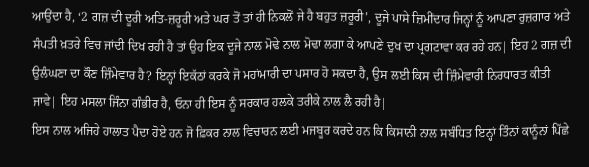ਆਉਂਦਾ ਹੈ, ‘2 ਗਜ਼ ਦੀ ਦੂਰੀ ਅਤਿ-ਜ਼ਰੂਰੀ ਅਤੇ ਘਰ ਤੋਂ ਤਾਂ ਹੀ ਨਿਕਲੋਂ ਜੇ ਹੈ ਬਹੁਤ ਜ਼ਰੂਰੀ’, ਦੂਜੇ ਪਾਸੇ ਜ਼ਿਮੀਂਦਾਰ ਜਿਨ੍ਹਾਂ ਨੂੰ ਆਪਣਾ ਰੁਜ਼ਗਾਰ ਅਤੇ ਸੰਪਤੀ ਖ਼ਤਰੇ ਵਿਚ ਜਾਂਦੀ ਦਿਖ ਰਹੀ ਹੈ ਤਾਂ ਉਹ ਇਕ ਦੂਜੇ ਨਾਲ ਮੋਢੇ ਨਾਲ ਮੋਢਾ ਲਗਾ ਕੇ ਆਪਣੇ ਦੁਖ ਦਾ ਪ੍ਰਗਟਾਵਾ ਕਰ ਰਹੇ ਹਨ| ਇਹ 2 ਗਜ਼ ਦੀ ਉਲੰਘਣਾ ਦਾ ਕੌਣ ਜ਼ਿੰਮੇਵਾਰ ਹੈ? ਇਨ੍ਹਾਂ ਇਕੱਠਾਂ ਕਰਕੇ ਜੋ ਮਹਾਂਮਾਰੀ ਦਾ ਪਸਾਰ ਹੋ ਸਕਦਾ ਹੈ, ਉਸ ਲਈ ਕਿਸ ਦੀ ਜ਼ਿੰਮੇਵਾਰੀ ਨਿਰਧਾਰਤ ਕੀਤੀ ਜਾਵੇ| ਇਹ ਮਸਲਾ ਜਿੰਨਾ ਗੰਭੀਰ ਹੈ, ਓਨਾ ਹੀ ਇਸ ਨੂੰ ਸਰਕਾਰ ਹਲਕੇ ਤਰੀਕੇ ਨਾਲ ਲੈ ਰਹੀ ਹੈ|
ਇਸ ਨਾਲ ਅਜਿਹੇ ਹਾਲਾਤ ਪੈਦਾ ਹੋਏ ਹਨ ਜੋ ਫ਼ਿਕਰ ਨਾਲ ਵਿਚਾਰਨ ਲਈ ਮਜਬੂਰ ਕਰਦੇ ਹਨ ਕਿ ਕਿਸਾਨੀ ਨਾਲ ਸਬੰਧਿਤ ਇਨ੍ਹਾਂ ਤਿੰਨਾਂ ਕਾਨੂੰਨਾਂ ਪਿੱਛੇ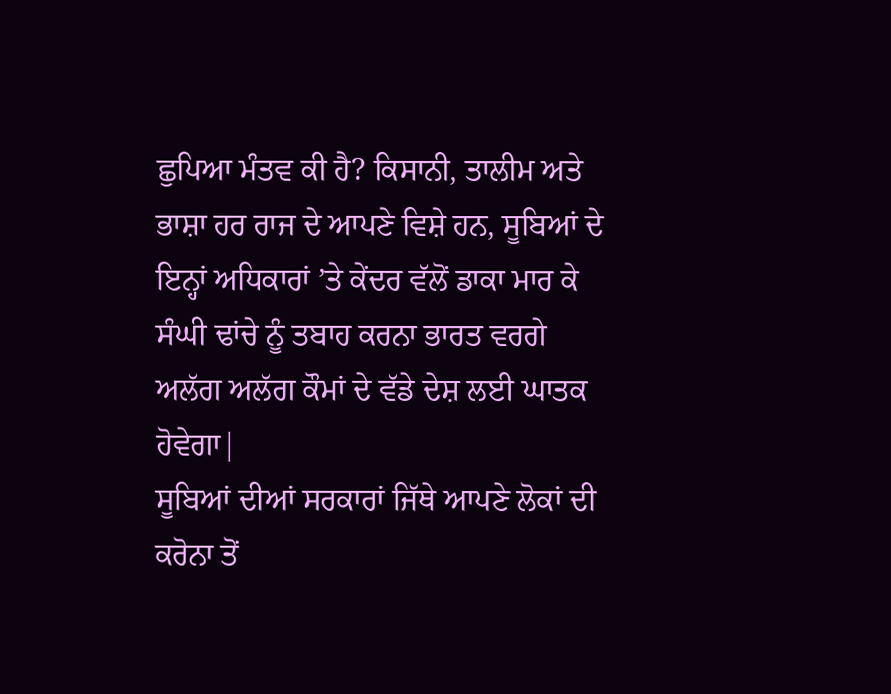ਛੁਪਿਆ ਮੰਤਵ ਕੀ ਹੈ? ਕਿਸਾਨੀ, ਤਾਲੀਮ ਅਤੇ ਭਾਸ਼ਾ ਹਰ ਰਾਜ ਦੇ ਆਪਣੇ ਵਿਸ਼ੇ ਹਨ, ਸੂਬਿਆਂ ਦੇ ਇਨ੍ਹਾਂ ਅਧਿਕਾਰਾਂ ’ਤੇ ਕੇਂਦਰ ਵੱਲੋਂ ਡਾਕਾ ਮਾਰ ਕੇ ਸੰਘੀ ਢਾਂਚੇ ਨੂੰ ਤਬਾਹ ਕਰਨਾ ਭਾਰਤ ਵਰਗੇ ਅਲੱਗ ਅਲੱਗ ਕੌਮਾਂ ਦੇ ਵੱਡੇ ਦੇਸ਼ ਲਈ ਘਾਤਕ ਹੋਵੇਗਾ|
ਸੂਬਿਆਂ ਦੀਆਂ ਸਰਕਾਰਾਂ ਜਿੱਥੇ ਆਪਣੇ ਲੋਕਾਂ ਦੀ ਕਰੋਨਾ ਤੋਂ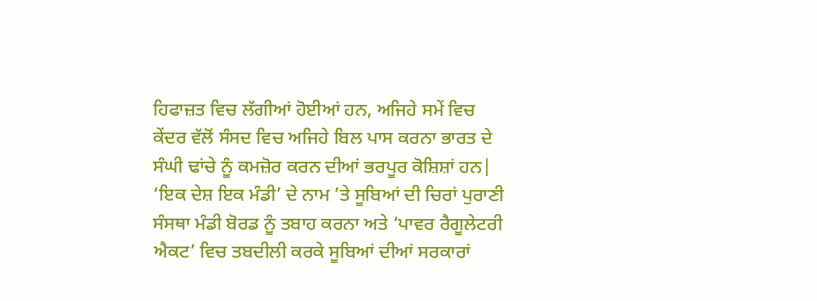ਹਿਫਾਜ਼ਤ ਵਿਚ ਲੱਗੀਆਂ ਹੋਈਆਂ ਹਨ, ਅਜਿਹੇ ਸਮੇਂ ਵਿਚ ਕੇਂਦਰ ਵੱਲੋਂ ਸੰਸਦ ਵਿਚ ਅਜਿਹੇ ਬਿਲ ਪਾਸ ਕਰਨਾ ਭਾਰਤ ਦੇ ਸੰਘੀ ਢਾਂਚੇ ਨੂੰ ਕਮਜ਼ੋਰ ਕਰਨ ਦੀਆਂ ਭਰਪੂਰ ਕੋਸ਼ਿਸ਼ਾਂ ਹਨ| ‘ਇਕ ਦੇਸ਼ ਇਕ ਮੰਡੀ’ ਦੇ ਨਾਮ ’ਤੇ ਸੂਬਿਆਂ ਦੀ ਚਿਰਾਂ ਪੁਰਾਣੀ ਸੰਸਥਾ ਮੰਡੀ ਬੋਰਡ ਨੂੰ ਤਬਾਹ ਕਰਨਾ ਅਤੇ ‘ਪਾਵਰ ਰੈਗੂਲੇਟਰੀ ਐਕਟ’ ਵਿਚ ਤਬਦੀਲੀ ਕਰਕੇ ਸੂਬਿਆਂ ਦੀਆਂ ਸਰਕਾਰਾਂ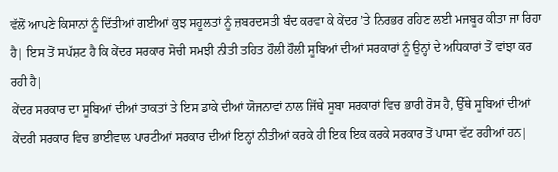ਵੱਲੋਂ ਆਪਣੇ ਕਿਸਾਨਾਂ ਨੂੰ ਦਿੱਤੀਆਂ ਗਈਆਂ ਕੁਝ ਸਹੂਲਤਾਂ ਨੂੰ ਜ਼ਬਰਦਸਤੀ ਬੰਦ ਕਰਵਾ ਕੇ ਕੇਂਦਰ ’ਤੇ ਨਿਰਭਰ ਰਹਿਣ ਲਈ ਮਜਬੂਰ ਕੀਤਾ ਜਾ ਰਿਹਾ ਹੈ| ਇਸ ਤੋਂ ਸਪੱਸ਼ਟ ਹੈ ਕਿ ਕੇਂਦਰ ਸਰਕਾਰ ਸੋਚੀ ਸਮਝੀ ਨੀਤੀ ਤਹਿਤ ਹੌਲੀ ਹੌਲੀ ਸੂਬਿਆਂ ਦੀਆਂ ਸਰਕਾਰਾਂ ਨੂੰ ਉਨ੍ਹਾਂ ਦੇ ਅਧਿਕਾਰਾਂ ਤੋਂ ਵਾਂਝਾ ਕਰ ਰਹੀ ਹੈ|
ਕੇਂਦਰ ਸਰਕਾਰ ਦਾ ਸੂਬਿਆਂ ਦੀਆਂ ਤਾਕਤਾਂ ਤੇ ਇਸ ਡਾਕੇ ਦੀਆਂ ਯੋਜਨਾਵਾਂ ਨਾਲ ਜਿੱਥੇ ਸੂਬਾ ਸਰਕਾਰਾਂ ਵਿਚ ਭਾਰੀ ਰੋਸ ਹੈ, ਉੱਥੇ ਸੂਬਿਆਂ ਦੀਆਂ ਕੇਂਦਰੀ ਸਰਕਾਰ ਵਿਚ ਭਾਈਵਾਲ ਪਾਰਟੀਆਂ ਸਰਕਾਰ ਦੀਆਂ ਇਨ੍ਹਾਂ ਨੀਤੀਆਂ ਕਰਕੇ ਹੀ ਇਕ ਇਕ ਕਰਕੇ ਸਰਕਾਰ ਤੋਂ ਪਾਸਾ ਵੱਟ ਰਹੀਆਂ ਹਨ|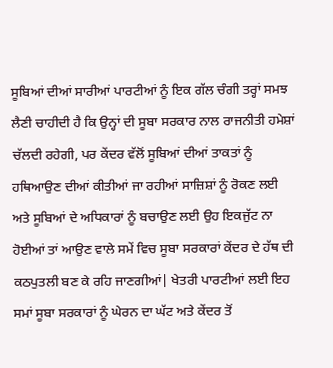ਸੂਬਿਆਂ ਦੀਆਂ ਸਾਰੀਆਂ ਪਾਰਟੀਆਂ ਨੂੰ ਇਕ ਗੱਲ ਚੰਗੀ ਤਰ੍ਹਾਂ ਸਮਝ ਲੈਣੀ ਚਾਹੀਦੀ ਹੈ ਕਿ ਉਨ੍ਹਾਂ ਦੀ ਸੂਬਾ ਸਰਕਾਰ ਨਾਲ ਰਾਜਨੀਤੀ ਹਮੇਸ਼ਾਂ ਚੱਲਦੀ ਰਹੇਗੀ, ਪਰ ਕੇਂਦਰ ਵੱਲੋਂ ਸੂਬਿਆਂ ਦੀਆਂ ਤਾਕਤਾਂ ਨੂੰ ਹਥਿਆਉਣ ਦੀਆਂ ਕੀਤੀਆਂ ਜਾ ਰਹੀਆਂ ਸਾਜ਼ਿਸ਼ਾਂ ਨੂੰ ਰੋਕਣ ਲਈ ਅਤੇ ਸੂਬਿਆਂ ਦੇ ਅਧਿਕਾਰਾਂ ਨੂੰ ਬਚਾਉਣ ਲਈ ਉਹ ਇਕਜੁੱਟ ਨਾ ਹੋਈਆਂ ਤਾਂ ਆਉਣ ਵਾਲੇ ਸਮੇਂ ਵਿਚ ਸੂਬਾ ਸਰਕਾਰਾਂ ਕੇਂਦਰ ਦੇ ਹੱਥ ਦੀ ਕਠਪੁਤਲੀ ਬਣ ਕੇ ਰਹਿ ਜਾਣਗੀਆਂ| ਖੇਤਰੀ ਪਾਰਟੀਆਂ ਲਈ ਇਹ ਸਮਾਂ ਸੂਬਾ ਸਰਕਾਰਾਂ ਨੂੰ ਘੇਰਨ ਦਾ ਘੱਟ ਅਤੇ ਕੇਂਦਰ ਤੋਂ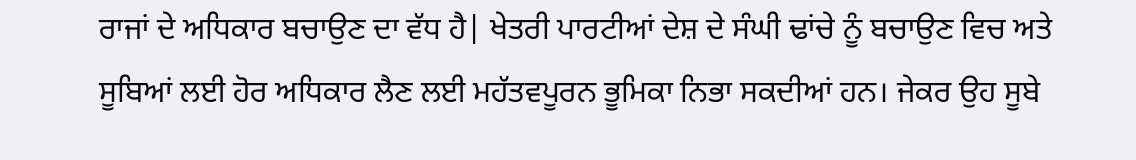ਰਾਜਾਂ ਦੇ ਅਧਿਕਾਰ ਬਚਾਉਣ ਦਾ ਵੱਧ ਹੈ| ਖੇਤਰੀ ਪਾਰਟੀਆਂ ਦੇਸ਼ ਦੇ ਸੰਘੀ ਢਾਂਚੇ ਨੂੰ ਬਚਾਉਣ ਵਿਚ ਅਤੇ ਸੂਬਿਆਂ ਲਈ ਹੋਰ ਅਧਿਕਾਰ ਲੈਣ ਲਈ ਮਹੱਤਵਪੂਰਨ ਭੂਮਿਕਾ ਨਿਭਾ ਸਕਦੀਆਂ ਹਨ। ਜੇਕਰ ਉਹ ਸੂਬੇ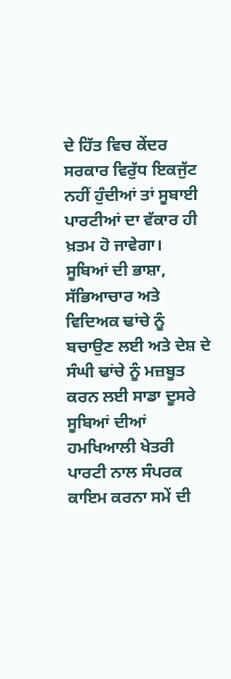ਦੇ ਹਿੱਤ ਵਿਚ ਕੇਂਦਰ ਸਰਕਾਰ ਵਿਰੁੱਧ ਇਕਜੁੱਟ ਨਹੀਂ ਹੁੰਦੀਆਂ ਤਾਂ ਸੂਬਾਈ ਪਾਰਟੀਆਂ ਦਾ ਵੱਕਾਰ ਹੀ ਖ਼ਤਮ ਹੋ ਜਾਵੇਗਾ।
ਸੂਬਿਆਂ ਦੀ ਭਾਸ਼ਾ, ਸੱਭਿਆਚਾਰ ਅਤੇ ਵਿਦਿਅਕ ਢਾਂਚੇ ਨੂੰ ਬਚਾਉਣ ਲਈ ਅਤੇ ਦੇਸ਼ ਦੇ ਸੰਘੀ ਢਾਂਚੇ ਨੂੰ ਮਜ਼ਬੂਤ ਕਰਨ ਲਈ ਸਾਡਾ ਦੂਸਰੇ ਸੂਬਿਆਂ ਦੀਆਂ ਹਮਖਿਆਲੀ ਖੇਤਰੀ ਪਾਰਟੀ ਨਾਲ ਸੰਪਰਕ ਕਾਇਮ ਕਰਨਾ ਸਮੇਂ ਦੀ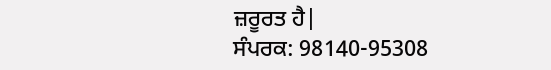ਜ਼ਰੂਰਤ ਹੈ|
ਸੰਪਰਕ: 98140-95308